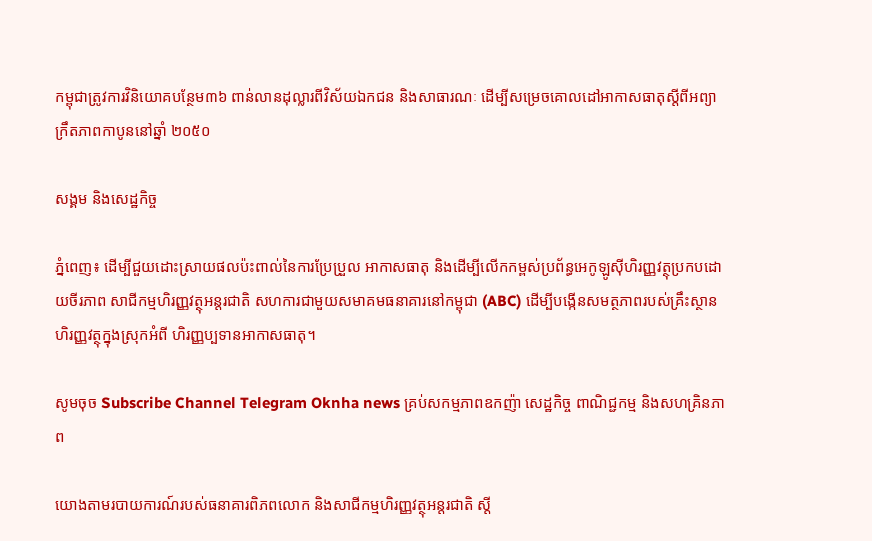កម្ពុជាត្រូវការវិនិយោគបន្ថែម៣៦ ពាន់លានដុល្លារពីវិស័យឯកជន និងសាធារណៈ ដើម្បីសម្រេចគោលដៅអាកាសធាតុស្តីពីអព្យាក្រឹតភាពកាបូននៅឆ្នាំ ២០៥០

សង្គម និងសេដ្ឋកិច្ច

ភ្នំពេញ៖ ដើម្បីជួយដោះស្រាយផលប៉ះពាល់នៃការប្រែប្រួល អាកាសធាតុ និងដើម្បីលើកកម្ពស់ប្រព័ន្ធអេកូឡូស៊ីហិរញ្ញវត្ថុប្រកបដោយចីរភាព សាជីកម្មហិរញ្ញវត្ថុអន្តរជាតិ សហការជាមួយសមាគមធនាគារនៅកម្ពុជា (ABC) ដើម្បីបង្កើនសមត្ថភាពរបស់គ្រឹះស្ថានហិរញ្ញវត្ថុក្នុងស្រុកអំពី ហិរញ្ញប្បទានអាកាសធាតុ។

សូមចុច Subscribe Channel Telegram Oknha news គ្រប់សកម្មភាពឧកញ៉ា សេដ្ឋកិច្ច ពាណិជ្ជកម្ម និងសហគ្រិនភាព

យោងតាមរបាយការណ៍របស់ធនាគារពិភពលោក និងសាជីកម្មហិរញ្ញវត្ថុអន្តរជាតិ ស្តី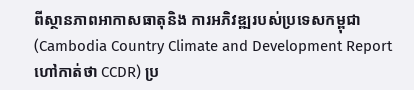ពីស្ថានភាពអាកាសធាតុនិង ការអភិវឌ្ឍរបស់ប្រទេសកម្ពុជា (Cambodia Country Climate and Development Report ហៅកាត់ថា CCDR) ប្រ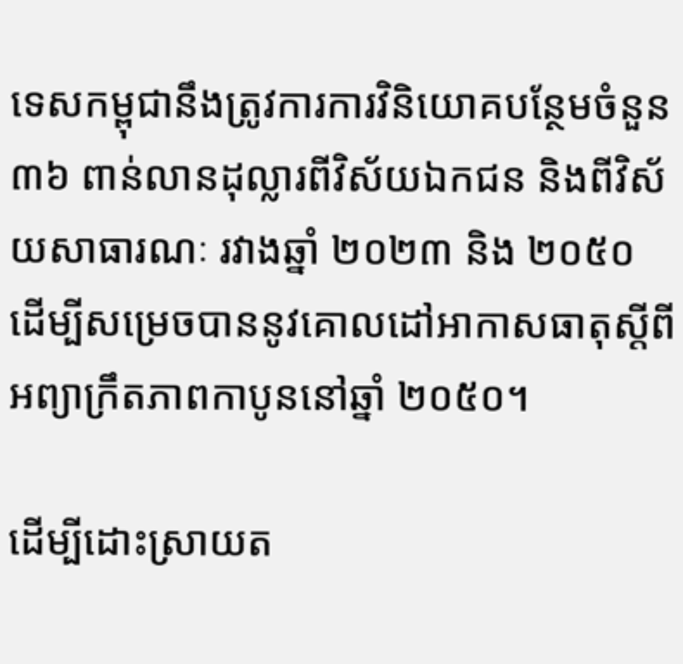ទេសកម្ពុជានឹងត្រូវការការវិនិយោគបន្ថែមចំនួន ៣៦ ពាន់លានដុល្លារពីវិស័យឯកជន និងពីវិស័យសាធារណៈ រវាងឆ្នាំ ២០២៣ និង ២០៥០ ដើម្បីសម្រេចបាននូវគោលដៅអាកាសធាតុស្តីពីអព្យាក្រឹតភាពកាបូននៅឆ្នាំ ២០៥០។

ដើម្បីដោះស្រាយត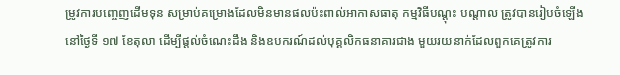ម្រូវការបញ្ចេញដើមទុន សម្រាប់គម្រោងដែលមិនមានផលប៉ះពាល់អាកាសធាតុ កម្មវិធីបណ្តុះ បណ្តាល ត្រូវបានរៀបចំឡើងនៅថ្ងៃទី ១៧ ខែតុលា ដើម្បីផ្តល់ចំណេះដឹង និងឧបករណ៍ដល់បុគ្គលិកធនាគារជាង មួយរយនាក់ដែលពួកគេត្រូវការ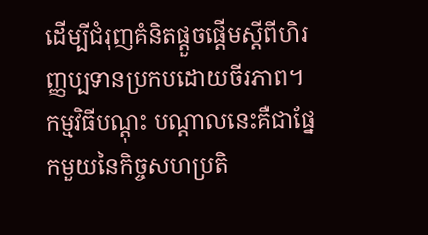ដើម្បីជំរុញគំនិតផ្តួចផ្តើមស្តីពីហិរញ្ញប្បទានប្រកបដោយចីរភាព។ កម្មវិធីបណ្តុះ បណ្តាលនេះគឺជាផ្នែកមួយនៃកិច្ចសហប្រតិ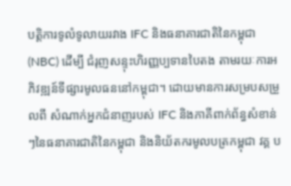បត្តិការទូលំទូលាយរវាង IFC និងធនាគារជាតិនៃកម្ពុជា (NBC) ដើម្បី ជំរុញសន្ទុះហិរញ្ញប្បទានបៃតង តាមរយៈការអភិវឌ្ឍន៍ទីផ្សារមូលធននៅកម្ពុជា។ ដោយមានការសម្របសម្រួលពី សំណាក់អ្នកជំនាញរបស់ IFC និងភាគីពាក់ព័ន្ធសំខាន់ៗនៃធនាគារជាតិនៃកម្ពុជា និងនិយ័តករមូលបត្រកម្ពុជា វគ្គ ប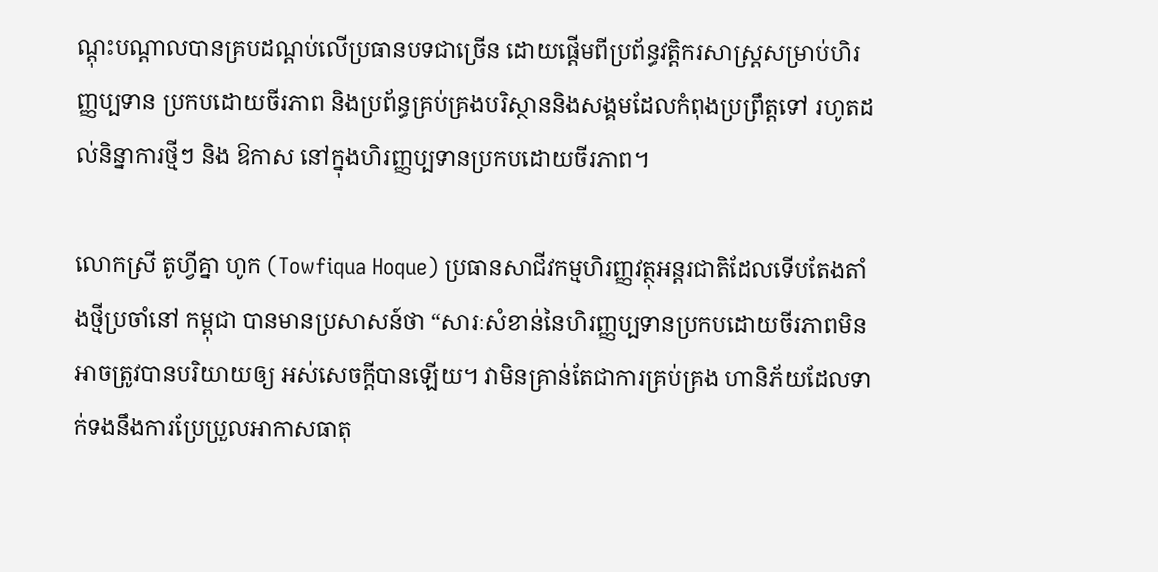ណ្តុះបណ្តាលបានគ្របដណ្តប់លើប្រធានបទជាច្រើន ដោយផ្តើមពីប្រព័ន្ធវត្តិករសាស្ត្រសម្រាប់ហិរញ្ញប្បទាន ប្រកបដោយចីរភាព និងប្រព័ន្ធគ្រប់គ្រងបរិស្ថាននិងសង្គមដែលកំពុងប្រព្រឹត្តទៅ រហូតដល់និន្នាការថ្មីៗ និង ឱកាស នៅក្នុងហិរញ្ញប្បទានប្រកបដោយចីរភាព។

លោកស្រី តូហ្វីគ្នា ហូក (Towfiqua Hoque) ប្រធានសាជីវកម្មហិរញ្ញវត្ថុអន្តរជាតិដែលទើបតែងតាំងថ្មីប្រចាំនៅ កម្ពុជា បានមានប្រសាសន៍ថា “សារៈសំខាន់នៃហិរញ្ញប្បទានប្រកបដោយចីរភាពមិនអាចត្រូវបានបរិយាយឲ្យ អស់សេចក្តីបានឡើយ។ វាមិនគ្រាន់តែជាការគ្រប់គ្រង ហានិភ័យដែលទាក់ទងនឹងការប្រែប្រួលអាកាសធាតុ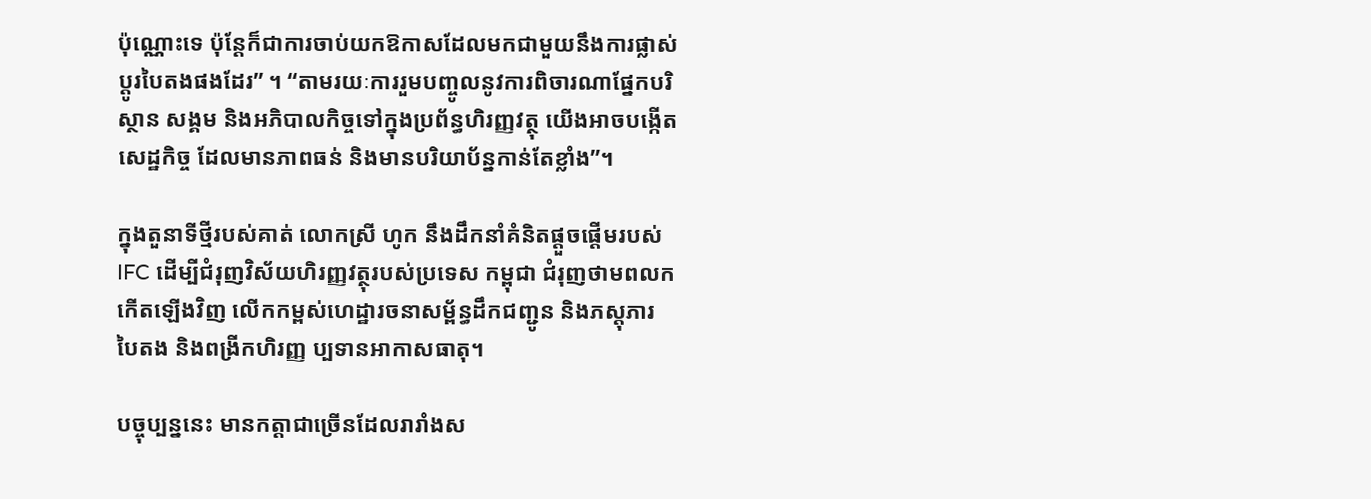ប៉ុណ្ណោះទេ ប៉ុន្តែក៏ជាការចាប់យកឱកាសដែលមកជាមួយនឹងការផ្លាស់ប្តូរបៃតងផងដែរ” ។ “តាមរយៈការរួមបញ្ចូលនូវការពិចារណាផ្នែកបរិស្ថាន សង្គម និងអភិបាលកិច្ចទៅក្នុងប្រព័ន្ធហិរញ្ញវត្ថុ យើងអាចបង្កើតសេដ្ឋកិច្ច ដែលមានភាពធន់ និងមានបរិយាប័ន្នកាន់តែខ្លាំង”។

ក្នុងតួនាទីថ្មីរបស់គាត់ លោកស្រី ហូក នឹងដឹកនាំគំនិតផ្តួចផ្តើមរបស់ IFC ដើម្បីជំរុញវិស័យហិរញ្ញវត្ថុរបស់ប្រទេស កម្ពុជា ជំរុញថាមពលកកើតឡើងវិញ លើកកម្ពស់ហេដ្ឋារចនាសម្ព័ន្ធដឹកជញ្ជូន និងភស្តុភារបៃតង និងពង្រីកហិរញ្ញ ប្បទានអាកាសធាតុ។

បច្ចុប្បន្ននេះ មានកត្តាជាច្រើនដែលរារាំងស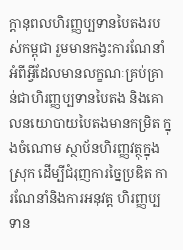ក្តានុពលហិរញ្ញប្បទានបៃតងរបស់កម្ពុជា រួមមានកង្វះការណែនាំអំពីអ្វីដែលមានលក្ខណៈគ្រប់គ្រាន់ជាហិរញ្ញប្បទានបៃតង និងគោលនយោបាយបៃតងមានកម្រិត ក្នុងចំណោម ស្ថាប័នហិរញ្ញវត្ថុក្នុងស្រុក ដើម្បីជំរុញការច្នៃប្រឌិត ការណែនាំនិងការអនុវត្ត ហិរញ្ញប្បទាន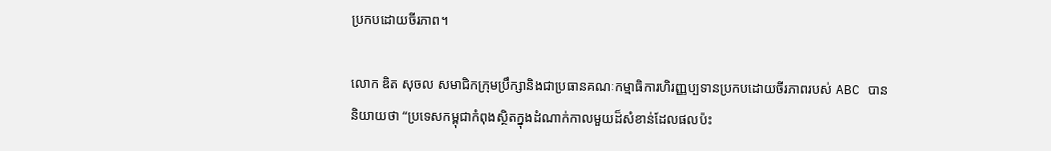ប្រកបដោយចីរភាព។

លោក ឌិត សុចល សមាជិកក្រុមប្រឹក្សានិងជាប្រធានគណៈកម្មាធិការហិរញ្ញប្បទានប្រកបដោយចីរភាពរបស់ ABC បាននិយាយថា “ប្រទេសកម្ពុជាកំពុងស្ថិតក្នុងដំណាក់កាលមួយដ៏សំខាន់ដែលផលប៉ះ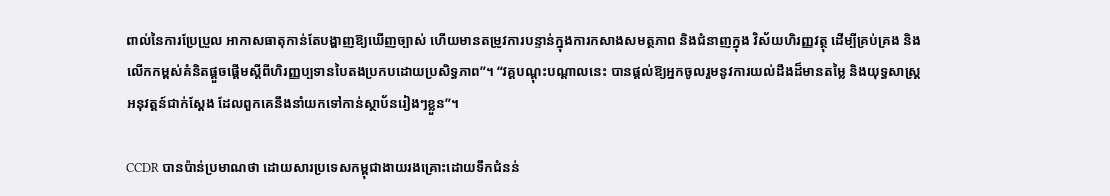ពាល់នៃការប្រែប្រួល អាកាសធាតុកាន់តែបង្ហាញឱ្យឃើញច្បាស់ ហើយមានតម្រូវការបន្ទាន់ក្នុងការកសាងសមត្ថភាព និងជំនាញក្នុង វិស័យហិរញ្ញវត្ថុ ដើម្បីគ្រប់គ្រង និងលើកកម្ពស់គំនិតផ្តួចផ្តើមស្តីពីហិរញ្ញប្បទានបៃតងប្រកបដោយប្រសិទ្ធភាព”។ “វគ្គបណ្តុះបណ្តាលនេះ បានផ្តល់ឱ្យអ្នកចូលរួមនូវការយល់ដឹងដ៏មានតម្លៃ និងយុទ្ធសាស្ត្រ អនុវត្តន៍ជាក់ស្តែង ដែលពួកគេនឹងនាំយកទៅកាន់ស្ថាប័នរៀងៗខ្លួន”។

CCDR បានប៉ាន់ប្រមាណថា ដោយសារប្រទេសកម្ពុជាងាយរងគ្រោះដោយទឹកជំនន់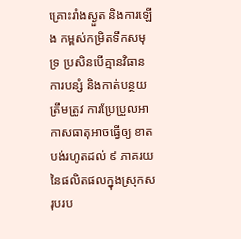គ្រោះរាំងស្ងួត និងការឡើង កម្ពស់កម្រិតទឹកសមុទ្រ ប្រសិនបើគ្មានវិធានការបន្សំ និងកាត់បន្ថយត្រឹមត្រូវ ការប្រែប្រួលអាកាសធាតុអាចធ្វើឲ្យ ខាតបង់រហូតដល់ ៩ ភាគរយនៃផលិតផលក្នុងស្រុកសរុបរប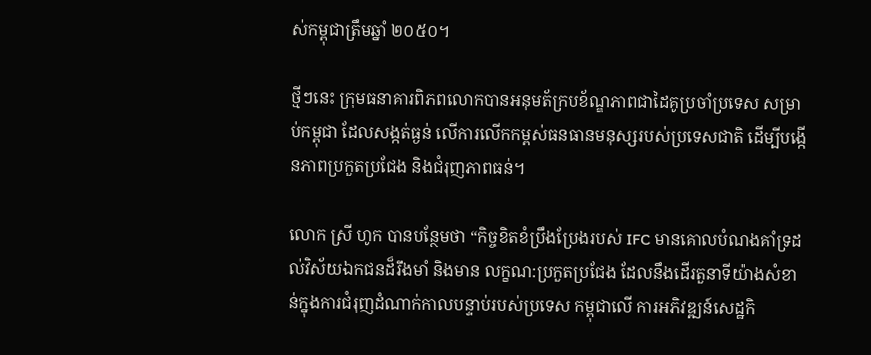ស់កម្ពុជាត្រឹមឆ្នាំ ២០៥០។

ថ្មីៗនេះ ក្រុមធនាគារពិភពលោកបានអនុមត័ក្របខ័ណ្ឌភាពជាដៃគូប្រចាំប្រទេស សម្រាប់កម្ពុជា ដែលសង្កត់ធ្ងន់ លើការលើកកម្ពស់ធនធានមនុស្សរបស់ប្រទេសជាតិ ដើម្បីបង្កើនភាពប្រកួតប្រជែង និងជំរុញភាពធន់។

លោក ស្រី ហូក បានបន្ថែមថា “កិច្ចខិតខំប្រឹងប្រែងរបស់ IFC មានគោលបំណងគាំទ្រដល់វិស័យឯកជនដ៏រឹងមាំ និងមាន លក្ខណ:ប្រកួតប្រជែង ដែលនឹងដើរតួនាទីយ៉ាងសំខាន់ក្នុងការជំរុញដំណាក់កាលបន្ទាប់របស់ប្រទេស កម្ពុជាលើ ការអភិវឌ្ឍន៍សេដ្ឋកិ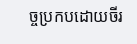ច្ចប្រកបដោយចីរ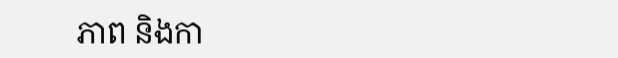ភាព និងកា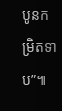បូនកម្រិតទាប”៕